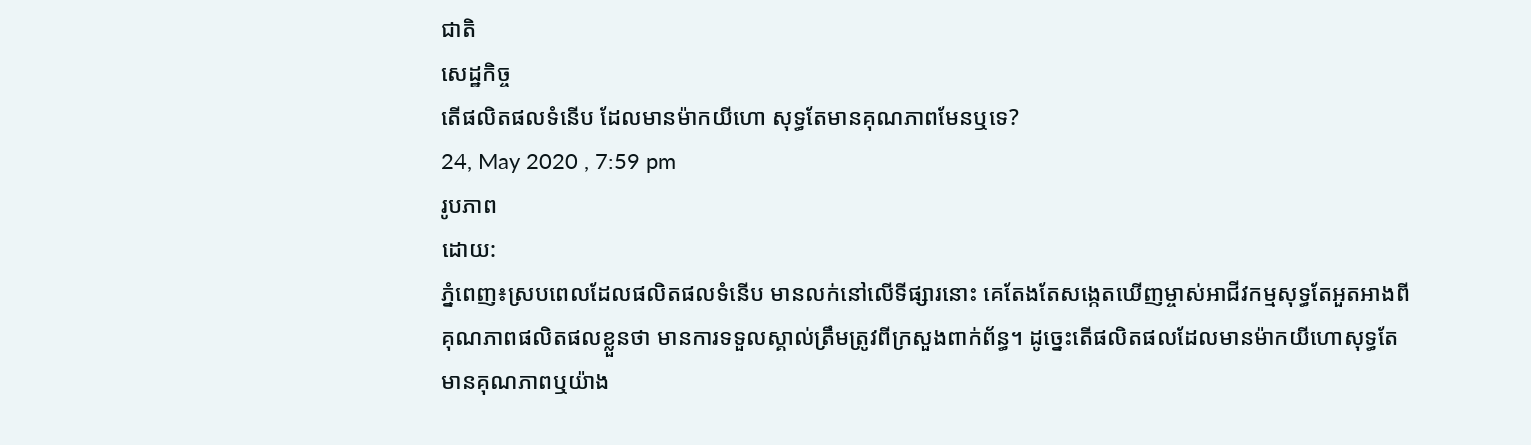ជាតិ
សេដ្ឋកិច្ច
តើផលិតផលទំនើប ដែលមានម៉ាកយីហោ សុទ្ធតែមានគុណភាពមែនឬទេ?
24, May 2020 , 7:59 pm
រូបភាព
ដោយ:
ភ្នំពេញ៖ស្របពេលដែលផលិតផលទំនើប មានលក់នៅលើទីផ្សារនោះ គេតែងតែសង្កេតឃើញម្ចាស់អាជីវកម្មសុទ្ធតែអួតអាងពីគុណភាពផលិតផលខ្លួនថា មានការទទួលស្គាល់ត្រឹមត្រូវពីក្រសួងពាក់ព័ន្ធ។ ដូច្នេះតើផលិតផលដែលមានម៉ាកយីហោសុទ្ធតែមានគុណភាពឬយ៉ាង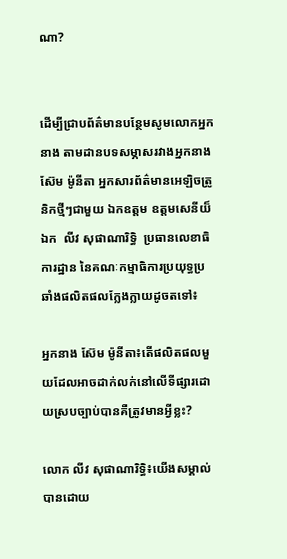ណា?


ដើម្បីជ្រាបព័ត៌មានបន្ថែមសូមលោកអ្នកនាង តាមដានបទសម្ភាសរវាងអ្នកនាង ស៊ែម ម៉ូនីតា អ្នកសារព័ត៌មានអេឡិចត្រូនិកថ្មីៗជាមួយ ឯកឧត្តម ឧត្តមសេនីយ៏ឯក  លីវ សុផាណារិទ្ធិ  ប្រធានលេខាធិការដ្ឋាន នៃគណៈកម្មាធិការប្រយុទ្ធប្រឆាំងផលិតផលក្លែងក្លាយដូចតទៅ៖

អ្នកនាង ស៊ែម ម៉ូនីតា៖តើផលិតផលមួយដែលអាចដាក់លក់នៅលើទីផ្សារដោយស្របច្បាប់បានគឺត្រូវមានអ្វីខ្លះ?

លោក លីវ សុផាណារិទ្ធិ៖យើងសម្គាល់បានដោយ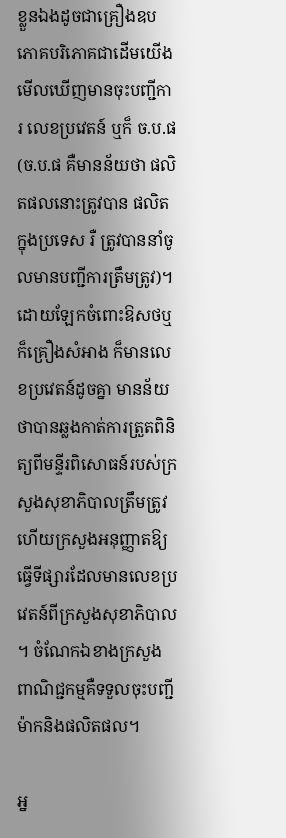ខ្លួនឯងដូចជាគ្រឿងឧបភោគបរិភោគជាដើមយើងមើលឃើញមានចុះបញ្ជីការ លេខប្រវេតន៍ ឬក៏ ច.ប.ផ(ច.ប.ផ គឺមានន័យថា ផលិតផលនោះត្រូវបាន ផលិតក្នុងប្រទេស រឺ ត្រូវបាននាំចូលមានបញ្ជីការត្រឹមត្រូវ)។ ដោយឡែកចំពោះឱសថឬក៏គ្រឿងសំអាង ក៏មានលេខប្រវេតន៍ដូចគ្នា មានន័យថាបានឆ្លងកាត់ការត្រួតពិនិត្យពីមន្ទីរពិសោធន៍របស់ក្រសួងសុខាភិបាលត្រឹមត្រូវហើយក្រសួងអនុញ្ញាតឱ្យធ្វើទីផ្សារដែលមានលេខប្រវេតន៍ពីក្រសួងសុខាភិបាល។ ចំណែកឯខាងក្រសួងពាណិជ្ជកម្មគឺទទួលចុះបញ្ជីម៉ាកនិងផលិតផល។

អ្ន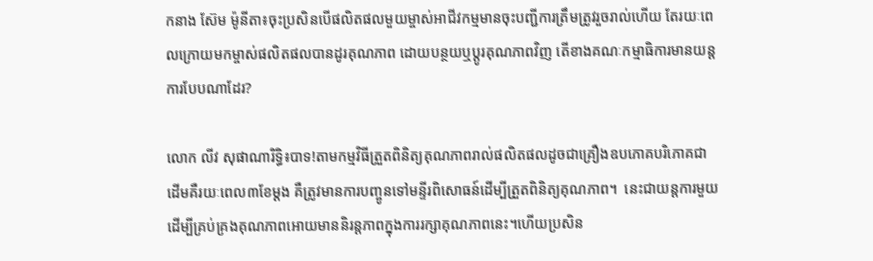កនាង ស៊ែម ម៉ូនីតា៖ចុះប្រសិនបើផលិតផលមួយម្ចាស់អាជីវកម្មមានចុះបញ្ជីការត្រឹមត្រូវរួចរាល់ហើយ តែរយៈពេលក្រោយមកម្ចាស់ផលិតផលបានដូរគុណភាព ដោយបន្ថយឬប្ដូរគុណភាពវិញ តើខាងគណៈកម្មាធិការមានយន្តការបែបណាដែរ?

លោក លីវ សុផាណារិទ្ធិ៖បាទ!តាមកម្មវិធីត្រួតពិនិត្យគុណភាពរាល់ផលិតផលដូចជាគ្រឿងឧបភោគបរិភោគជាដើមគឺរយៈពេល៣ខែម្ដង គឺត្រូវមានការបញ្ចូនទៅមន្ទីរពិសោធន៍ដើម្បីត្រួតពិនិត្យគុណភាព។  នេះជាយន្តការមួយដើម្បីគ្រប់គ្រងគុណភាពអោយមាននិរន្តភាពក្នុងការរក្សាគុណភាពនេះ។ហើយប្រសិន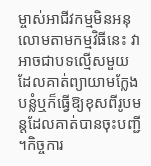ម្ចាស់អាជីវកម្មមិនអនុលោមតាមកម្មវិធីនេះ វាអាចជាបទល្មើសមួយដែលគាត់ព្យាយាមក្លែងបន្លំឬក៏ធ្វើឱ្យខុសពីរូបមន្តដែលគាត់បានចុះបញ្ជី។កិច្ចការ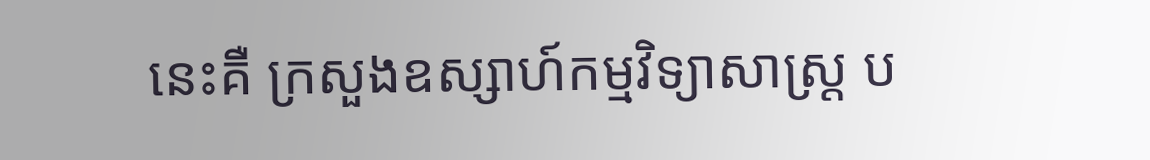នេះគឺ ក្រសួងឧស្សាហ៍កម្មវិទ្យាសាស្ត្រ ប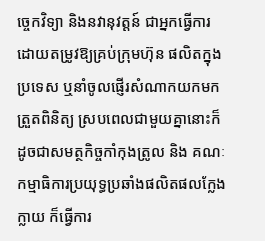ច្ចេកវិទ្យា និងនវានុវត្តន៍ ជាអ្នកធ្វើការដោយតម្រូវឱ្យគ្រប់ក្រុមហ៊ុន ផលិតក្នុងប្រទេស ឬនាំចូលផ្ញើរសំណាកយកមកត្រួតពិនិត្យ ស្របពេលជាមួយគ្នានោះក៏ដូចជាសមត្ថកិច្ចកាំកុងត្រូល និង គណៈកម្មាធិការប្រយុទ្ធប្រឆាំងផលិតផលក្លែងក្លាយ ក៏ធ្វើការ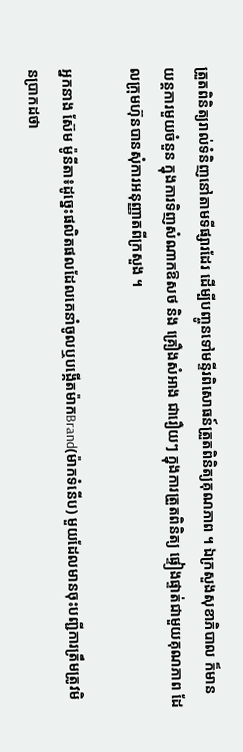ត្រួតពិនិត្យរាល់ទំនិញនៅតាមទីផ្សារដែរ ដើម្បីបញ្ចូនទៅមន្ទីរពិសោធន៍ត្រួតពិនិត្យគុណភាព ។ ឯក្រសួងសុខាភិបាល ក៏មានយន្តការមួយចំនួន ក្នុងការទិញសំណាកឱសថ និង គ្រឿងសំអាង ជារឿយៗ ក្នុងការត្រួតពិនិត្យ ផ្ទៀងផ្ទាត់ជាមួយគុណភាព ដែលក្រុមហ៊ុនបានសុំការអនុញ្ញាតពីក្រសួង ។

អ្នកនាង ស៊ែម ម៉ូនីតា៖ដូច្នេះផលិតផលដែលគេនាំចូលឬបង្កើតម៉ាកBrand(ម៉ាកទំនើប) មួយដែលមានចុះបញ្ជីការត្រឹមត្រូវមិនប្រាកដថា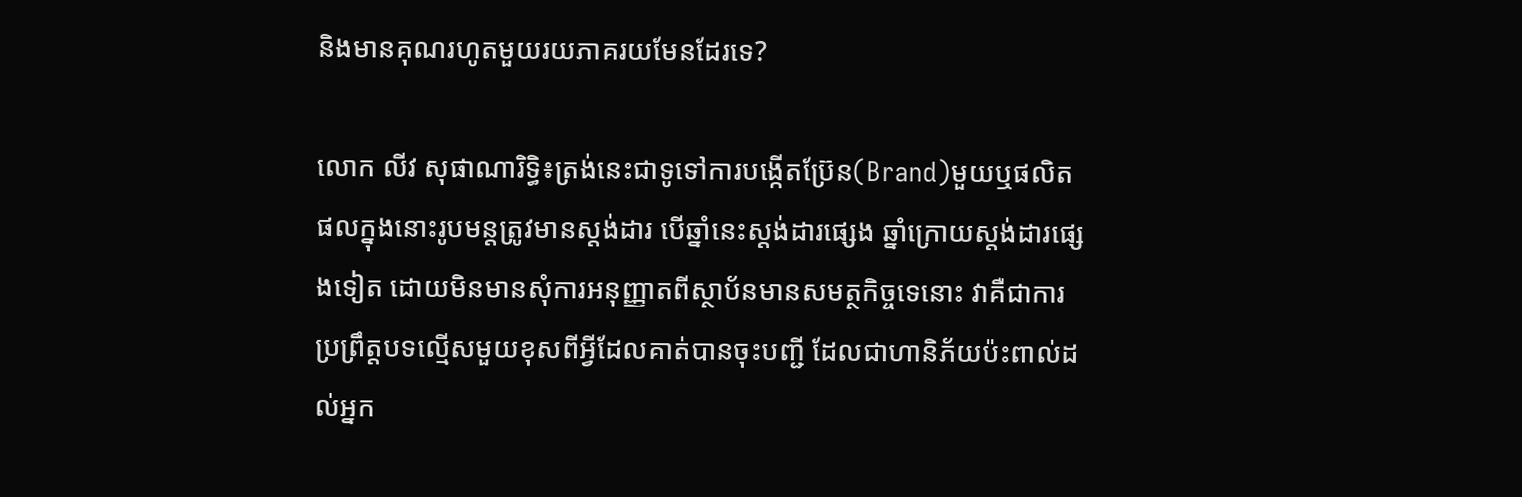និងមានគុណរហូតមួយរយភាគរយមែនដែរទេ?

លោក លីវ សុផាណារិទ្ធិ៖ត្រង់នេះជាទូទៅការបង្កើតប្រ៊ែន(Brand)មួយឬផលិតផលក្នុងនោះរូបមន្តត្រូវមានស្ដង់ដារ បើឆ្នាំនេះស្ដង់ដារផ្សេង ឆ្នាំក្រោយស្តង់ដារផ្សេងទៀត ដោយមិនមានសុំការអនុញ្ញាតពីស្ថាប័នមានសមត្ថកិច្ចទេនោះ វាគឺជាការប្រព្រឹត្តបទល្មើសមួយខុសពីអ្វីដែលគាត់បានចុះបញ្ជី ដែលជាហានិភ័យប៉ះពាល់ដល់អ្នក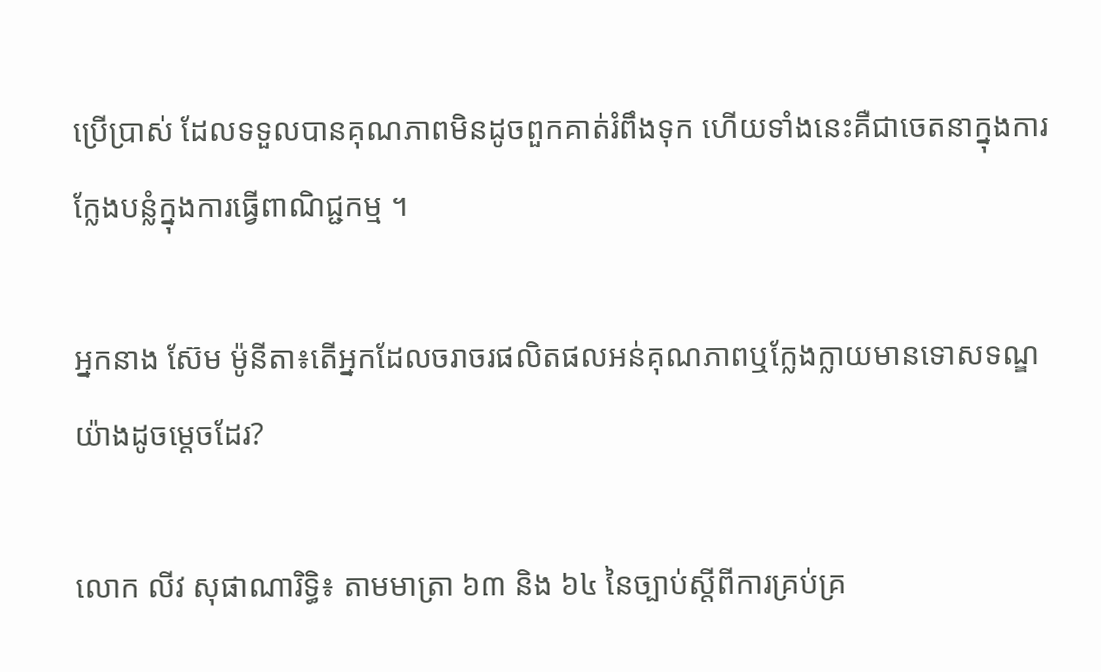ប្រើប្រាស់ ដែលទទួលបានគុណភាពមិនដូចពួកគាត់រំពឹងទុក ហើយទាំងនេះគឺជាចេតនាក្នុងការក្លែងបន្លំក្នុងការធ្វើពាណិជ្ជកម្ម ។

អ្នកនាង ស៊ែម ម៉ូនីតា៖តើអ្នកដែលចរាចរផលិតផលអន់គុណភាពឬក្លែងក្លាយមានទោសទណ្ឌយ៉ាងដូចម្ដេចដែរ?

លោក លីវ សុផាណារិទ្ធិ៖ តាមមាត្រា ៦៣ និង ៦៤ នៃច្បាប់ស្តីពីការគ្រប់គ្រ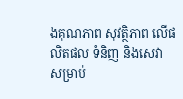ងគុណភាព សុវត្ថិភាព លើផលិតផល ទំនិញ និងសេវា សម្រាប់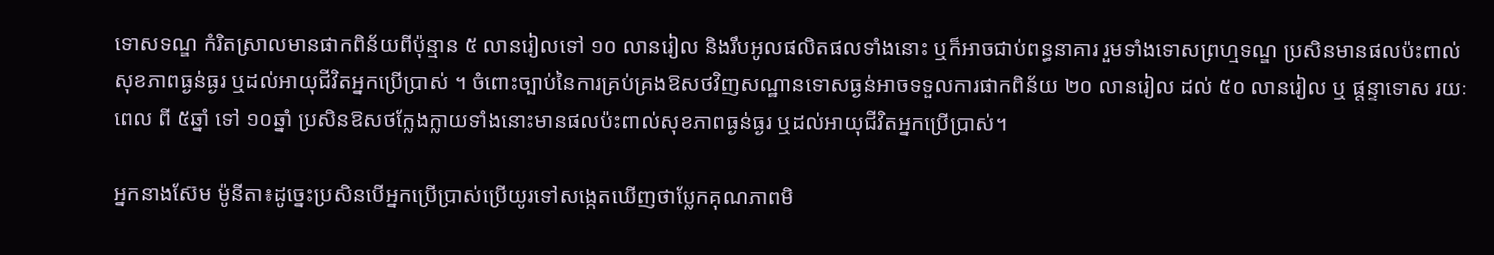ទោសទណ្ឌ កំរិតស្រាលមានផាកពិន័យពីប៉ុន្មាន ៥ លានរៀលទៅ ១០ លានរៀល និងរឹបអូលផលិតផលទាំងនោះ ឬក៏អាចជាប់ពន្ធនាគារ រួមទាំងទោសព្រហ្មទណ្ឌ ប្រសិនមានផលប៉ះពាល់សុខភាពធ្ងន់ធ្ងរ ឬដល់អាយុជីវិតអ្នកប្រើប្រាស់ ។ ចំពោះច្បាប់នៃការគ្រប់គ្រងឱសថវិញសណ្ឋានទោសធ្ងន់អាចទទួលការផាកពិន័យ ២០ លានរៀល ដល់ ៥០ លានរៀល ឬ ផ្តន្ទាទោស រយៈពេល ពី ៥ឆ្នាំ ទៅ ១០ឆ្នាំ ប្រសិនឱសថក្លែងក្លាយទាំងនោះមានផលប៉ះពាល់សុខភាពធ្ងន់ធ្ងរ ឬដល់អាយុជីវិតអ្នកប្រើប្រាស់។

អ្នកនាងស៊ែម ម៉ូនីតា៖ដូច្នេះប្រសិនបើអ្នកប្រើប្រាស់ប្រើយូរទៅសង្កេតឃើញថាប្លែកគុណភាពមិ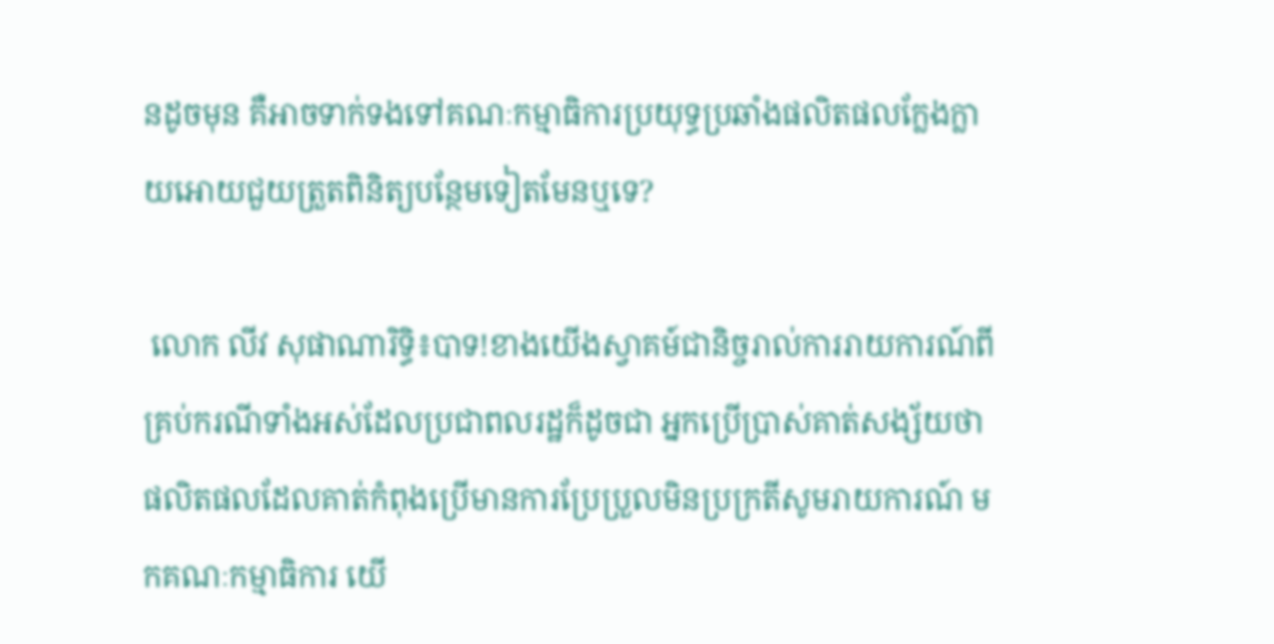នដូចមុន គឺអាចទាក់ទងទៅគណៈកម្មាធិការប្រយុទ្ធប្រឆាំងផលិតផលក្លែងក្លាយអោយជួយត្រួតពិនិត្យបន្ថែមទៀតមែនឬទេ?

 លោក លីវ សុផាណារិទ្ធិ៖បាទ!ខាងយើងស្វាគម៍ជានិច្ចរាល់ការរាយការណ៍ពីគ្រប់ករណីទាំងអស់ដែលប្រជាពលរដ្ឋក៏ដូចជា អ្នកប្រើប្រាស់គាត់សង្ស័យថាផលិតផលដែលគាត់កំពុងប្រើមានការប្រែប្រួលមិនប្រក្រតីសូមរាយការណ៍ មកគណៈកម្មាធិការ យើ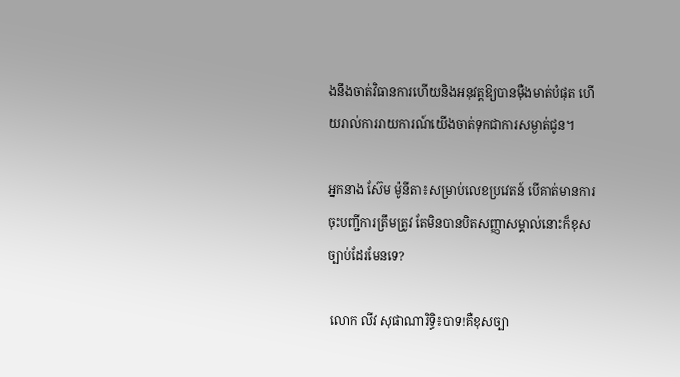ងនឹងចាត់វិធានការហើយនិងអនុវត្តឱ្យបានម៉ឺងមាត់បំផុត ហើយរាល់ការរាយការណ៍យើងចាត់ទុកជាការសម្ងាត់ជូន។

អ្នកនាង ស៊ែម ម៉ូនីតា៖សម្រាប់លេខប្រវេតន៍ បើគាត់មានការចុះបញ្ជីការត្រឹមត្រូវ តែមិនបានបិតសញ្ញាសម្គាល់នោះក៏ខុសច្បាប់ដែរមែនទេ?

 លោក លីវ សុផាណារិទ្ធិ៖បាទ!គឺខុសច្បា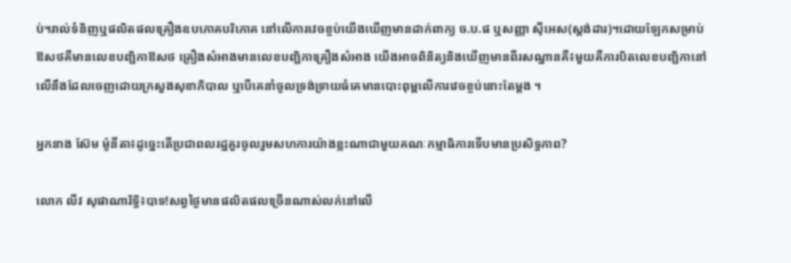ប់។រាល់ទំនិញឬផលិតផលគ្រឿងឧបភោគបរិភោគ នៅលើការវេចខ្ចប់យើងឃើញមានដាក់ពាក្យ ច.ប.ផ ឬសញ្ញា ស៊ីអេស(ស្ដង់ដារ)។ដោយឡែកសម្រាប់ឱសថគឺមានលេខបញ្ជិកាឱសថ គ្រឿងសំអាងមានលេខបញ្ជិកាគ្រឿងសំអាង យើងអាចពិនិត្យនិងឃើញមានពីរសណ្ឋានគឺ៖មួយគឺការបិតលេខបញ្ជិកានៅលើនឹងដែលចេញដោយក្រសួងសុខាភិបាល ឬបើគេនាំចូលទ្រង់ទ្រាយធំគេមានបោះពុម្ពលើការវេចខ្ចប់នោះតែម្ដង ។

អ្នកនាង ស៊ែម ម៉ូនីតា៖ដូច្នេះតើប្រជាពលរដ្ឋគួរចូលរួមសហការយ៉ាងខ្លះណាជាមួយគណៈកម្មាធិការទើបមានប្រសិទ្ធភាព?

លោក លីវ សុផាណារិទ្ធិ៖បាទ!សព្វថ្ងៃមានផលិតផលច្រើនណាស់លក់នៅលើ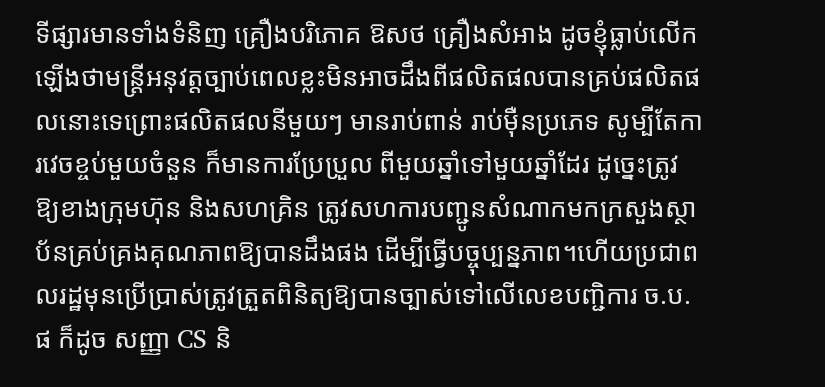ទីផ្សារមានទាំងទំនិញ គ្រឿងបរិភោគ ឱសថ គ្រឿងសំអាង ដូចខ្ញុំធ្លាប់លើកឡើងថាមន្ត្រីអនុវត្តច្បាប់ពេលខ្លះមិនអាចដឹងពីផលិតផលបានគ្រប់ផលិតផលនោះទេព្រោះផលិតផលនីមួយៗ មានរាប់ពាន់ រាប់ម៉ឺនប្រភេទ សូម្បីតែការវេចខ្ចប់មួយចំនួន ក៏មានការប្រែប្រួល ពីមួយឆ្នាំទៅមួយឆ្នាំដែរ ដូច្នេះត្រូវឱ្យខាងក្រុមហ៊ុន និងសហគ្រិន ត្រូវសហការបញ្ជូនសំណាកមកក្រសួងស្ថាប័នគ្រប់គ្រងគុណភាពឱ្យបានដឹងផង ដើម្បីធ្វើបច្ចុប្បន្នភាព។ហើយប្រជាពលរដ្ឋមុនប្រើប្រាស់ត្រូវត្រួតពិនិត្យឱ្យបានច្បាស់ទៅលើលេខបញ្ជិការ ច.ប.ផ ក៏ដូច សញ្ញា CS និ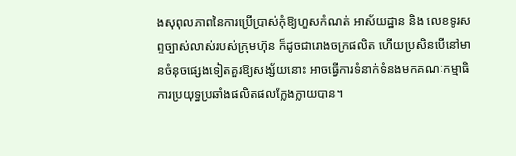ងសុពុលភាពនៃការប្រើប្រាស់កុំឱ្យហួសកំណត់ អាស័យដ្ឋាន និង លេខទូរសព្ទច្បាស់លាស់របស់ក្រុមហ៊ុន ក៏ដូចជារោងចក្រផលិត ហើយប្រសិនបើនៅមានចំនុចផ្សេងទៀតគួរឱ្យសង្ស័យនោះ អាចធ្វើការទំនាក់ទំនងមកគណៈកម្មាធិការប្រយុទ្ធប្រឆាំងផលិតផលក្លែងក្លាយបាន។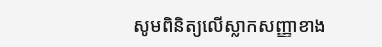សូមពិនិត្យលើស្លាកសញ្ញាខាង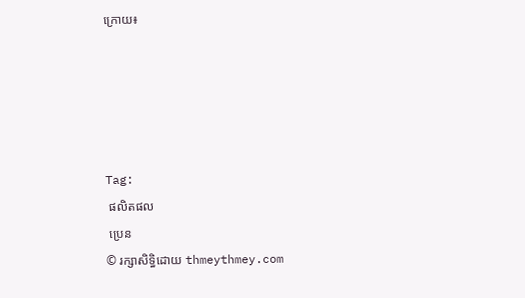ក្រោយ៖





Tag:
 ផលិតផល
 ប្រេន
© រក្សាសិទ្ធិដោយ thmeythmey.com